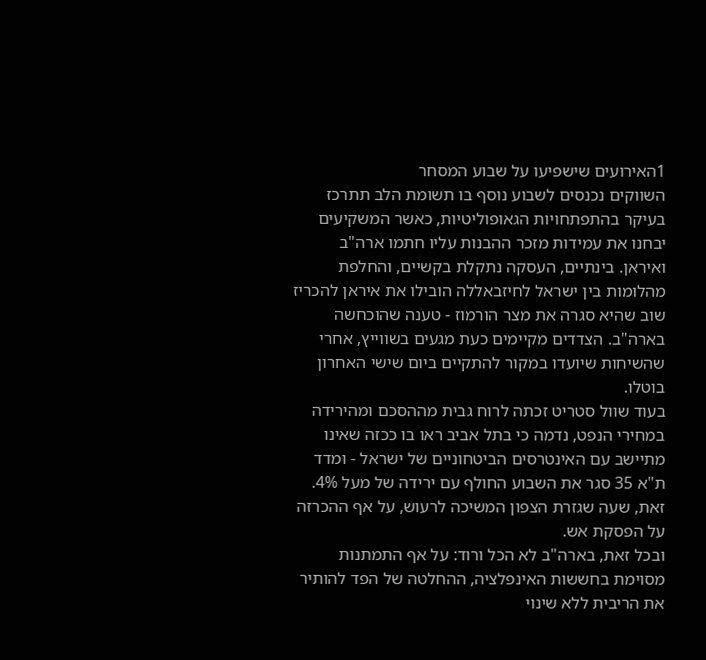1האירועים שישפיעו על שבוע המסחר
השווקים נכנסים לשבוע נוסף בו תשומת הלב תתרכז בעיקר בהתפתחויות הגאופוליטיות, כאשר המשקיעים יבחנו את עמידות מזכר ההבנות עליו חתמו ארה"ב ואיראן. בינתיים, העסקה נתקלת בקשיים, והחלפת מהלומות בין ישראל לחיזבאללה הובילו את איראן להכריז שוב שהיא סגרה את מצר הורמוז - טענה שהוכחשה בארה"ב. הצדדים מקיימים כעת מגעים בשווייץ, אחרי שהשיחות שיועדו במקור להתקיים ביום שישי האחרון בוטלו.
בעוד שוול סטריט זכתה לרוח גבית מההסכם ומהירידה במחירי הנפט, נדמה כי בתל אביב ראו בו ככזה שאינו מתיישב עם האינטרסים הביטחוניים של ישראל - ומדד ת"א 35 סגר את השבוע החולף עם ירידה של מעל 4%. זאת, שעה שגזרת הצפון המשיכה לרעוש, על אף ההכרזה על הפסקת אש.
ובכל זאת, בארה"ב לא הכל ורוד: על אף התמתנות מסוימת בחששות האינפלציה, ההחלטה של הפד להותיר את הריבית ללא שינוי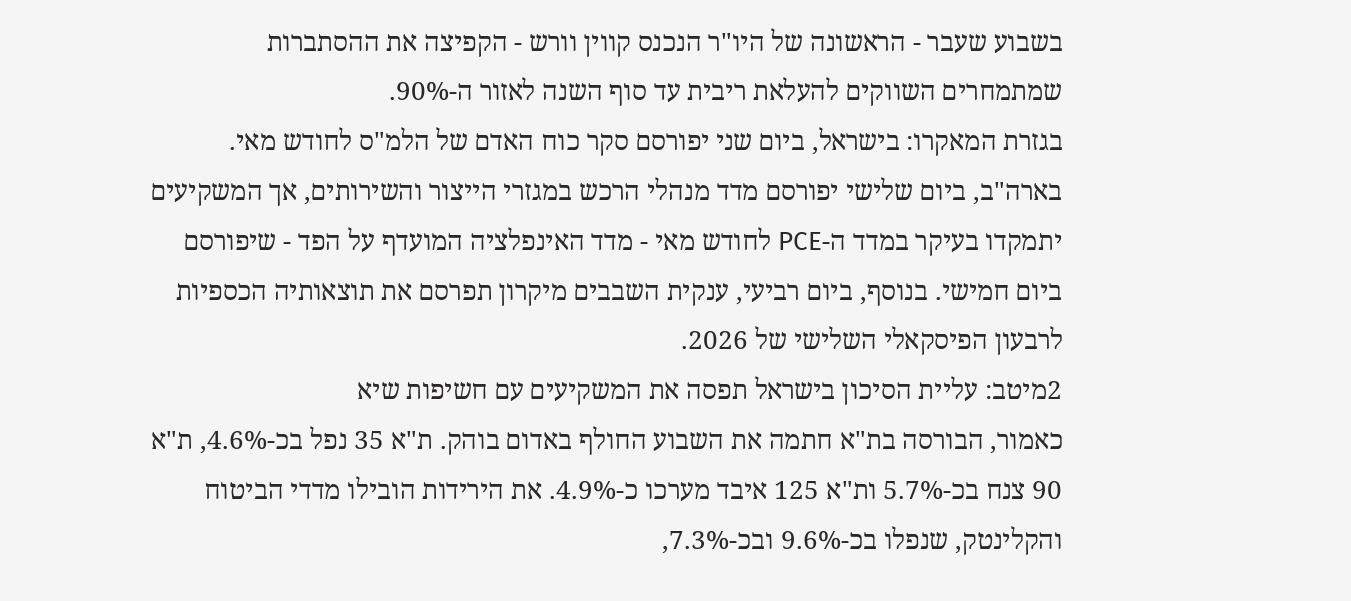בשבוע שעבר - הראשונה של היו"ר הנכנס קווין וורש - הקפיצה את ההסתברות שמתמחרים השווקים להעלאת ריבית עד סוף השנה לאזור ה-90%.
בגזרת המאקרו: בישראל, ביום שני יפורסם סקר כוח האדם של הלמ"ס לחודש מאי. בארה"ב, ביום שלישי יפורסם מדד מנהלי הרכש במגזרי הייצור והשירותים, אך המשקיעים יתמקדו בעיקר במדד ה-PCE לחודש מאי - מדד האינפלציה המועדף על הפד - שיפורסם ביום חמישי. בנוסף, ביום רביעי, ענקית השבבים מיקרון תפרסם את תוצאותיה הכספיות לרבעון הפיסקאלי השלישי של 2026.
2מיטב: עליית הסיכון בישראל תפסה את המשקיעים עם חשיפות שיא
כאמור, הבורסה בת"א חתמה את השבוע החולף באדום בוהק. ת"א 35 נפל בכ-4.6%, ת"א 90 צנח בכ-5.7% ות"א 125 איבד מערכו כ-4.9%. את הירידות הובילו מדדי הביטוח והקלינטק, שנפלו בכ-9.6% ובכ-7.3%,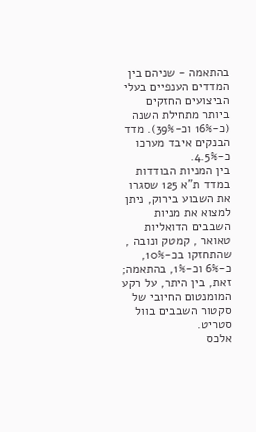בהתאמה - שניהם בין המדדים הענפיים בעלי הביצועים החזקים ביותר מתחילת השנה (כ-16% וכ-39%). מדד הבנקים איבד מערכו כ-4.5%.
בין המניות הבודדות במדד ת"א 125 שסגרו את השבוע בירוק, ניתן למצוא את מניות השבבים הדואליות טאואר , קמטק ונובה , שהתחזקו בכ-10%, כ-6% וכ-1%, בהתאמה; זאת, בין היתר, על רקע המומנטום החיובי של סקטור השבבים בוול סטריט.
אלכס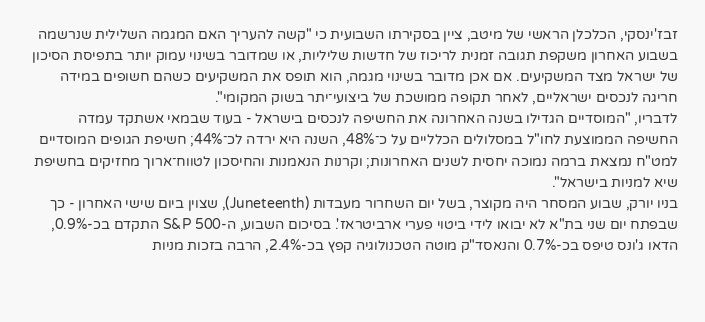זבז'ינסקי, הכלכלן הראשי של מיטב, ציין בסקירתו השבועית כי "קשה להעריך האם המגמה השלילית שנרשמה בשבוע האחרון משקפת תגובה זמנית לריכוז של חדשות שליליות, או שמדובר בשינוי עמוק יותר בתפיסת הסיכון של ישראל מצד המשקיעים. אם אכן מדובר בשינוי מגמה, הוא תופס את המשקיעים כשהם חשופים במידה חריגה לנכסים ישראליים, לאחר תקופה ממושכת של ביצועי־יתר בשוק המקומי".
לדבריו, "המוסדיים הגדילו בשנה האחרונה את החשיפה לנכסים בישראל - בעוד שבמאי אשתקד עמדה החשיפה הממוצעת לחו"ל במסלולים הכלליים על כ־48%, השנה היא ירדה לכ־44%; חשיפת הגופים המוסדיים למט"ח נמצאת ברמה נמוכה יחסית לשנים האחרונות; וקרנות הנאמנות והחיסכון לטווח־ארוך מחזיקים בחשיפת שיא למניות בישראל".
בניו יורק, שבוע המסחר היה מקוצר, בשל יום השחרור מעבדות (Juneteenth), שצוין ביום שישי האחרון - כך שבפתח יום שני בת"א לא יבואו לידי ביטוי פערי ארביטראז'. בסיכום השבוע, ה-S&P 500 התקדם בכ-0.9%, הדאו ג'ונס טיפס בכ-0.7% והנאסד"ק מוטה הטכנולוגיה קפץ בכ-2.4%, הרבה בזכות מניות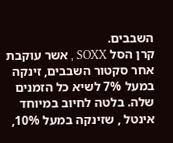השבבים.
קרן הסל SOXX , אשר עוקבת אחר סקטור השבבים, זינקה במעל 7% לשיא כל הזמנים שלה. בלטה לחיוב במיוחד אינטל , שזינקה במעל 10%,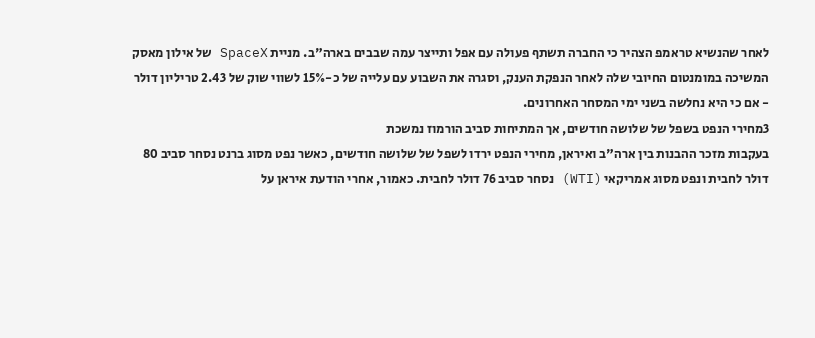לאחר שהנשיא טראמפ הצהיר כי החברה תשתף פעולה עם אפל ותייצר עמה שבבים בארה"ב. מניית SpaceX של אילון מאסק המשיכה במומנטום החיובי שלה לאחר הנפקת הענק, וסגרה את השבוע עם עלייה של כ-15% לשווי שוק של 2.43 טריליון דולר - אם כי היא נחלשה בשני ימי המסחר האחרונים.
3מחירי הנפט בשפל של שלושה חודשים, אך המתיחות סביב הורמוז נמשכת
בעקבות מזכר ההבנות בין ארה"ב ואיראן, מחירי הנפט ירדו לשפל של שלושה חודשים, כאשר נפט מסוג ברנט נסחר סביב 80 דולר לחבית ונפט מסוג אמריקאי (WTI) נסחר סביב 76 דולר לחבית. כאמור, אחרי הודעת איראן על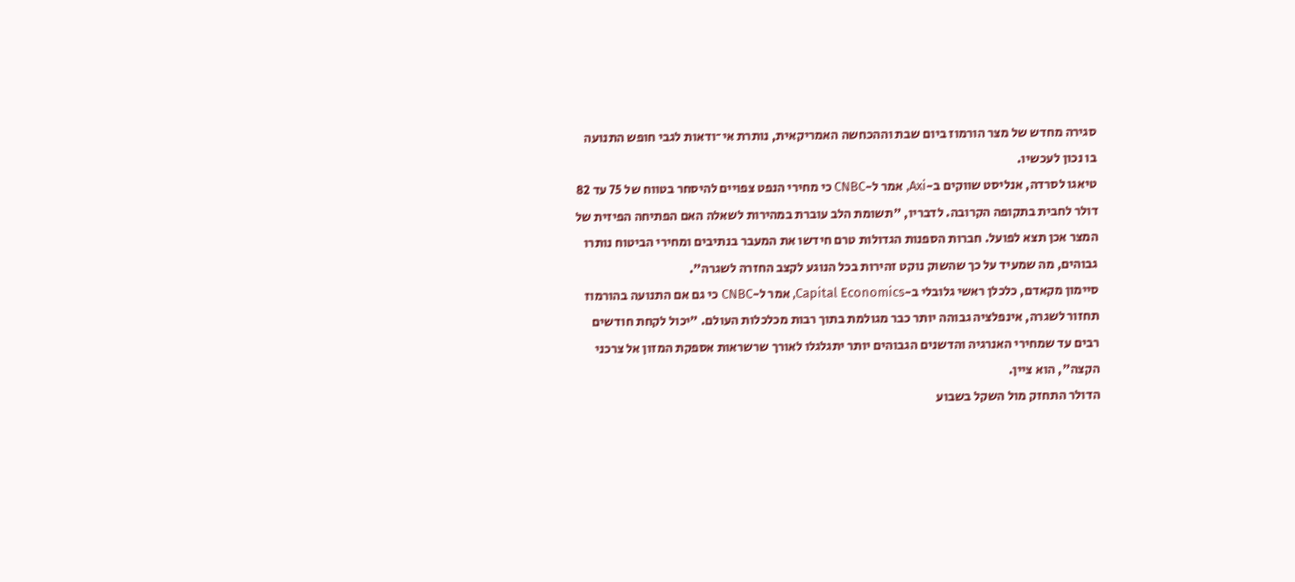סגירה מחדש של מצר הורמוז ביום שבת וההכחשה האמריקאית, נותרת אי־ודאות לגבי חופש התנועה בו נכון לעכשיו.
טיאגו לסרדה, אנליסט שווקים ב-Axi, אמר ל-CNBC כי מחירי הנפט צפויים להיסחר בטווח של 75 עד 82 דולר לחבית בתקופה הקרובה. לדבריו, "תשומת הלב עוברת במהירות לשאלה האם הפתיחה הפיזית של המצר אכן תצא לפועל. חברות הספנות הגדולות טרם חידשו את המעבר בנתיבים ומחירי הביטוח נותרו גבוהים, מה שמעיד על כך שהשוק נוקט זהירות בכל הנוגע לקצב החזרה לשגרה".
סיימון מקאדם, כלכלן ראשי גלובלי ב-Capital Economics, אמר ל-CNBC כי גם אם התנועה בהורמוז תחזור לשגרה, אינפלציה גבוהה יותר כבר מגולמת בתוך רבות מכלכלות העולם. "יכול לקחת חודשים רבים עד שמחירי האנרגיה והדשנים הגבוהים יותר יתגלגלו לאורך שרשראות אספקת המזון אל צרכני הקצה", הוא ציין.
הדולר התחזק מול השקל בשבוע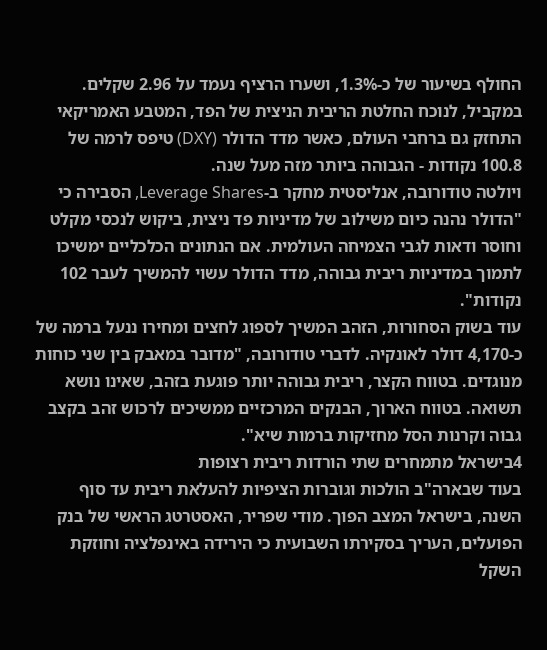החולף בשיעור של כ-1.3%, ושערו הרציף נעמד על 2.96 שקלים. במקביל, לנוכח החלטת הריבית הניצית של הפד, המטבע האמריקאי התחזק גם ברחבי העולם, כאשר מדד הדולר (DXY) טיפס לרמה של 100.8 נקודות - הגבוהה ביותר מזה מעל שנה.
ויולטה טודורובה, אנליסטית מחקר ב-Leverage Shares, הסבירה כי "הדולר נהנה כיום משילוב של מדיניות פד ניצית, ביקוש לנכסי מקלט וחוסר ודאות לגבי הצמיחה העולמית. אם הנתונים הכלכליים ימשיכו לתמוך במדיניות ריבית גבוהה, מדד הדולר עשוי להמשיך לעבר 102 נקודות".
עוד בשוק הסחורות, הזהב המשיך לספוג לחצים ומחירו ננעל ברמה של כ-4,170 דולר לאונקיה. לדברי טודורובה, "מדובר במאבק בין שני כוחות מנוגדים. בטווח הקצר, ריבית גבוהה יותר פוגעת בזהב, שאינו נושא תשואה. בטווח הארוך, הבנקים המרכזיים ממשיכים לרכוש זהב בקצב גבוה וקרנות הסל מחזיקות ברמות שיא".
4בישראל מתמחרים שתי הורדות ריבית רצופות
בעוד שבארה"ב הולכות וגוברות הציפיות להעלאת ריבית עד סוף השנה, בישראל המצב הפוך. מודי שפריר, האסטרטג הראשי של בנק הפועלים, העריך בסקירתו השבועית כי הירידה באינפלציה וחוזקת השקל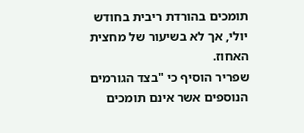תומכים בהורדת ריבית בחודש יולי, אך לא בשיעור של מחצית האחוז.
שפריר הוסיף כי "בצד הגורמים הנוספים אשר אינם תומכים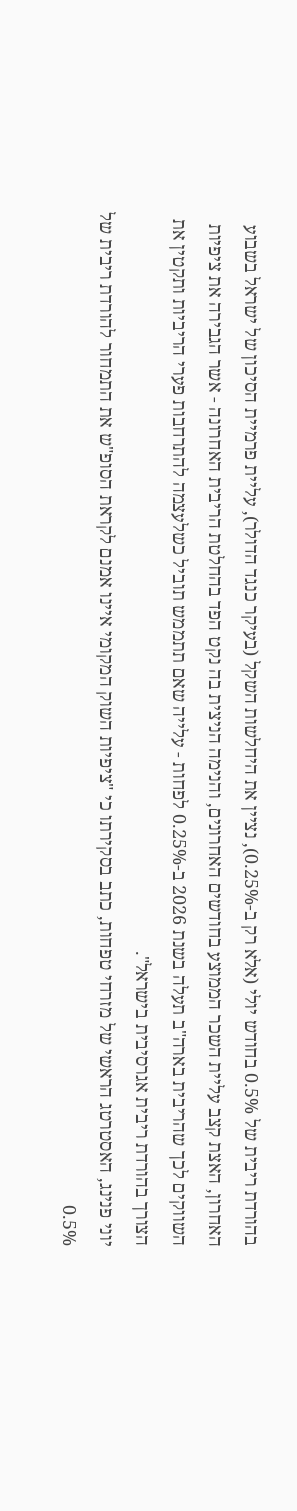בהורדת ריבית של 0.5% בחודש יולי (אלא רק ב-0.25%), נציין את היחלשות השקל (בעיקר כנגד הדולר), עליית פרמיית הסיכון של ישראל בשבוע האחרון, האצת קצב עליית השכר הממוצע בחודשים האחרונים, והנימה הניצית בה נקט הפד בהחלטת הריבית האחרונה - אשר הגבירה את ציפיות השווקים לכך שהריבית בארה"ב תעלה בשנת 2026 ב-0.25% לפחות - עלייה שאם תתממש תוביל כשלעצמה להתרחבות פערי הריביות ותקטין את הצורך בהורדת ריבית אגרסיבית בישראל".
יוני פנינג, האסטרטג הראשי של מזרחי טפחות, כתב בסקירתו כי "ציפיות השוק המקומי איינו אמנם לקראת הסופ"ש את התמחור להורדת ריבית של 0.5%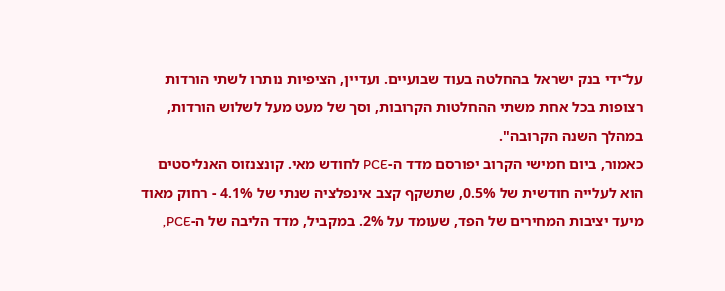על־ידי בנק ישראל בהחלטה בעוד שבועיים. ועדיין, הציפיות נותרו לשתי הורדות רצופות בכל אחת משתי ההחלטות הקרובות, וסך של מעט מעל לשלוש הורדות, במהלך השנה הקרובה".
כאמור, ביום חמישי הקרוב יפורסם מדד ה-PCE לחודש מאי. קונצנזוס האנליסטים הוא לעלייה חודשית של 0.5%, שתשקף קצב אינפלציה שנתי של 4.1% - רחוק מאוד מיעד יציבות המחירים של הפד, שעומד על 2%. במקביל, מדד הליבה של ה-PCE,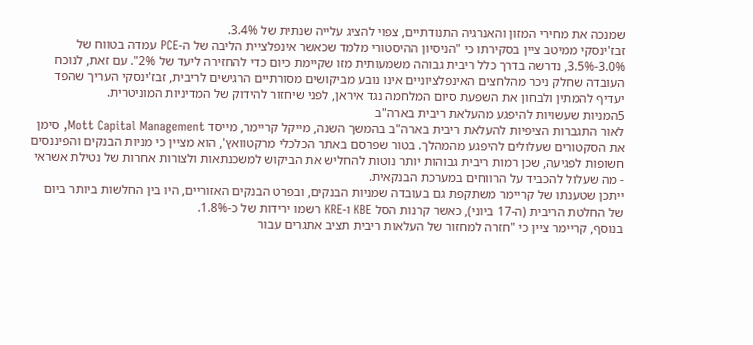שמנכה את מחירי המזון והאנרגיה התנודתיים, צפוי להציג עלייה שנתית של 3.4%.
זבז'ינסקי ממיטב ציין בסקירתו כי "הניסיון ההיסטורי מלמד שכאשר אינפלציית הליבה של ה-PCE עמדה בטווח של 3.0%-3.5%, נדרשה בדרך כלל ריבית גבוהה משמעותית מזו שקיימת כיום כדי להחזירה ליעד של 2%". עם זאת, לנוכח העובדה שחלק ניכר מהלחצים האינפלציוניים אינו נובע מביקושים מסורתיים הרגישים לריבית, זבז'ינסקי העריך שהפד יעדיף להמתין ולבחון את השפעת סיום המלחמה נגד איראן, לפני שיחזור להידוק של המדיניות המוניטרית.
5המניות שעשויות להיפגע מהעלאת ריבית בארה"ב
לאור התגברות הציפיות להעלאת ריבית בארה"ב בהמשך השנה, מייקל קריימר, מייסד Mott Capital Management, סימן את הסקטורים שעלולים להיפגע מהמהלך. בטור שפרסם באתר הכלכלי מרקטוואץ', הוא מציין כי מניות הבנקים והפיננסים חשופות לפגיעה, שכן רמות ריבית גבוהות יותר נוטות להחליש את הביקוש למשכנתאות ולצורות אחרות של נטילת אשראי - מה שעלול להכביד על הרווחים במערכת הבנקאית.
ייתכן שטענתו של קריימר משתקפת גם בעובדה שמניות הבנקים, ובפרט הבנקים האזוריים, היו בין החלשות ביותר ביום של החלטת הריבית (ה-17 ביוני), כאשר קרנות הסל KBE ו-KRE רשמו ירידות של כ-1.8%.
בנוסף, קריימר ציין כי "חזרה למחזור של העלאות ריבית תציב אתגרים עבור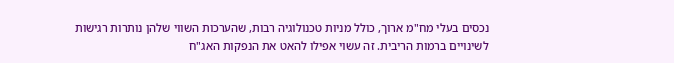נכסים בעלי מח"מ ארוך, כולל מניות טכנולוגיה רבות, שהערכות השווי שלהן נותרות רגישות לשינויים ברמות הריבית. זה עשוי אפילו להאט את הנפקות האג"ח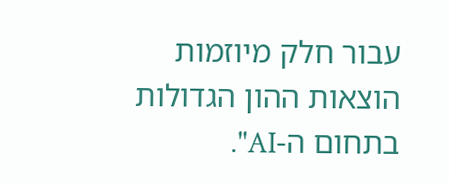עבור חלק מיוזמות הוצאות ההון הגדולות בתחום ה-AI".